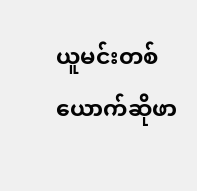ယူမင်းတစ်ယောက်ဆိုဖာ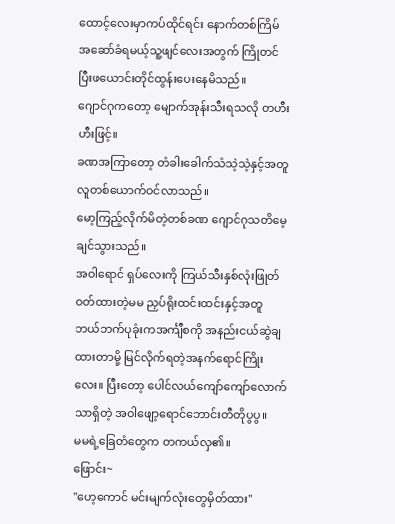ထောင့်လေးမှာကပ်ထိုင်ရင်း နောက်တစ်ကြိမ် အဆော်ခံရမယ့်သူ့ဖျင်လေးအတွက် ကြိုတင်ပြီးဖယောင်းတိုင်ထွန်းပေးနေမိသည်။
ဂျောင်ဂုကတော့ မျောက်အုန်းသီးရသလို တဟီးဟီးဖြင့်။
ခဏအကြာတော့ တံခါးခေါက်သံသဲ့သဲ့နှင့်အတူ လူတစ်ယောက်ဝင်လာသည်။
မော့ကြည့်လိုက်မိတဲ့တစ်ခဏ ဂျောင်ဂုသတိမေ့ချင်သွားသည်။
အဝါရောင် ရှပ်လေးကို ကြယ်သီးနှစ်လုံးဖြုတ်ဝတ်ထားတဲ့မမ ညှပ်ရိုးထင်းထင်းနှင့်အတူ ဘယ်ဘက်ပုခုံးကအင်္ကျီစကို အနည်းငယ်ဆွဲချထားတာမို့ မြင်လိုက်ရတဲ့အနက်ရောင်ကြိုးလေး။ ပြီးတော့ ပေါင်လယ်ကျော်ကျော်လောက်သာရှိတဲ့ အဝါဖျော့ရောင်ဘောင်းတီတိုပွပွ။
မမရဲ့ခြေတံတွေက တကယ်လှ၏။
ဖြောင်း~
"ဟေ့ကောင် မင်းမျက်လုံးတွေမှိတ်ထား"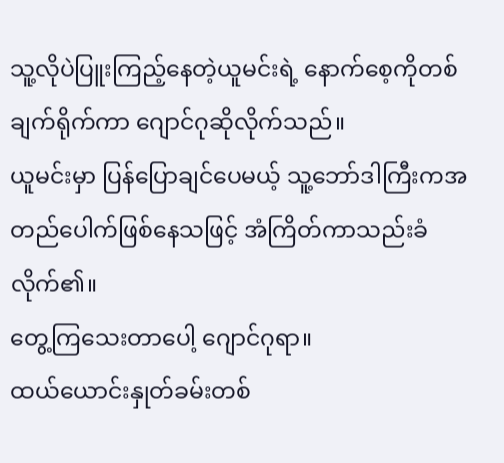သူ့လိုပဲပြူးကြည့်နေတဲ့ယူမင်းရဲ့ နောက်စေ့ကိုတစ်ချက်ရိုက်ကာ ဂျောင်ဂုဆိုလိုက်သည်။
ယူမင်းမှာ ပြန်ပြောချင်ပေမယ့် သူ့ဘော်ဒါကြီးကအတည်ပေါက်ဖြစ်နေသဖြင့် အံကြိတ်ကာသည်းခံလိုက်၏။
တွေ့ကြသေးတာပေါ့ ဂျောင်ဂုရာ။
ထယ်ယောင်းနှုတ်ခမ်းတစ်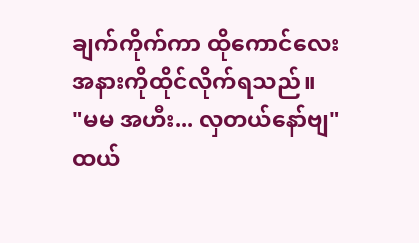ချက်ကိုက်ကာ ထိုကောင်လေးအနားကိုထိုင်လိုက်ရသည်။
"မမ အဟီး... လှတယ်နော်ဗျ"
ထယ်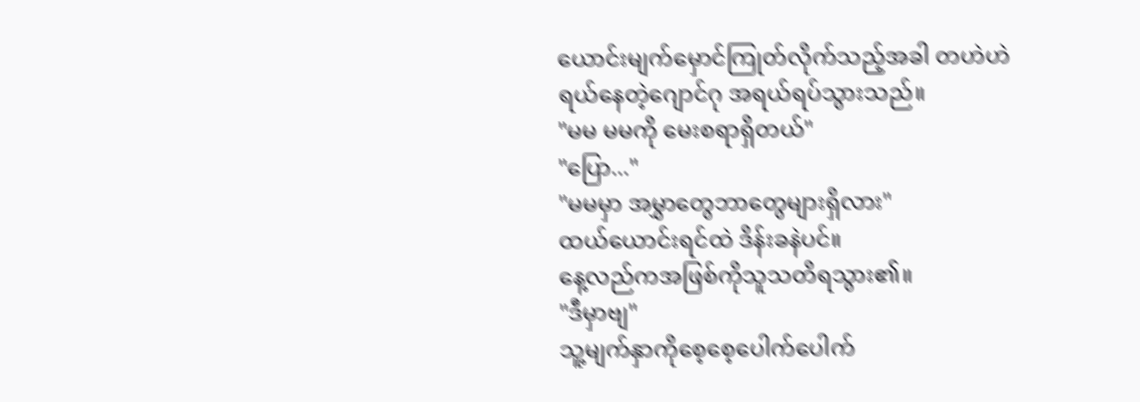ယောင်းမျက်မှောင်ကြုတ်လိုက်သည့်အခါ တဟဲဟဲရယ်နေတဲ့ဂျောင်ဂု အရယ်ရပ်သွားသည်။
"မမ မမကို မေးစရာရှိတယ်"
"ပြော..."
"မမမှာ အမွှာတွေဘာတွေများရှိလား"
ထယ်ယောင်းရင်ထဲ ဒိန်းခနဲပင်။
နေ့လည်ကအဖြစ်ကိုသူသတိရသွား၏။
"ဒီမှာဗျ"
သူ့မျက်နှာကိုစေ့စေ့ပေါက်ပေါက်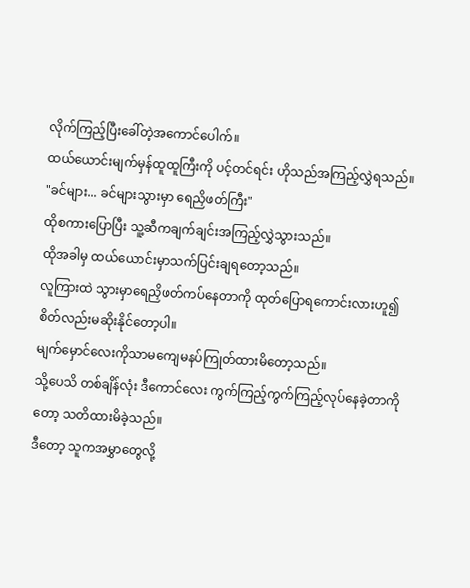လိုက်ကြည့်ပြီးခေါ်တဲ့အကောင်ပေါက်။
ထယ်ယောင်းမျက်မှန်ထူထူကြီးကို ပင့်တင်ရင်း ဟိုသည်အကြည့်လွှဲရသည်။
"ခင်များ... ခင်များသွားမှာ ရေညှိဖတ်ကြီး"
ထိုစကားပြောပြီး သူ့ဆီကချက်ချင်းအကြည့်လွှဲသွားသည်။
ထိုအခါမှ ထယ်ယောင်းမှာသက်ပြင်းချရတော့သည်။
လူကြားထဲ သွားမှာရေညှိဖတ်ကပ်နေတာကို ထုတ်ပြောရကောင်းလားဟူ၍ စိတ်လည်းမဆိုးနိုင်တော့ပါ။
မျက်မှောင်လေးကိုသာမကျေမနပ်ကြုတ်ထားမိတော့သည်။
သို့ပေသိ တစ်ချိန်လုံး ဒီကောင်လေး ကွက်ကြည့်ကွက်ကြည့်လုပ်နေခဲ့တာကိုတော့ သတိထားမိခဲ့သည်။
ဒီတော့ သူကအမွှာတွေလို့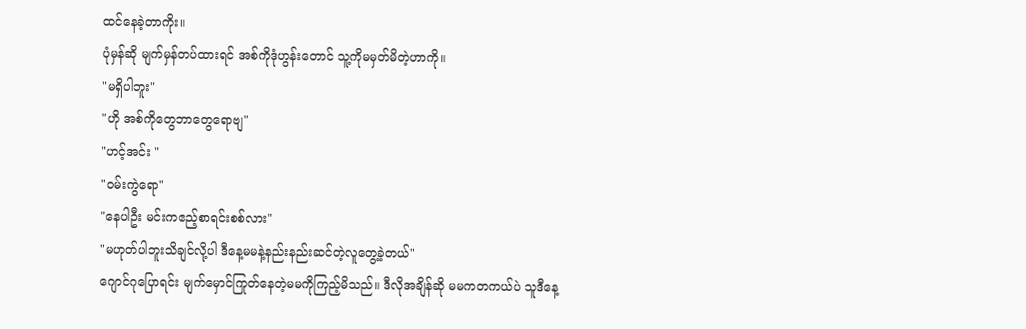ထင်နေခဲ့တာကိုး။
ပုံမှန်ဆို မျက်မှန်တပ်ထားရင် အစ်ကိုဒုံဟွန်းတောင် သူ့ကိုမမှတ်မိတဲ့ဟာကို။
"မရှိပါဘူး"
"ဟို အစ်ကိုတွေဘာတွေရောဗျ"
"ဟင့်အင်း "
"ဝမ်းကွဲရော"
"နေပါဦး မင်းကဧည့်စာရင်းစစ်လား"
"မဟုတ်ပါဘူးသိချင်လို့ပါ ဒီနေ့မမနဲ့နည်းနည်းဆင်တဲ့လူတွေ့ခဲ့တယ်"
ဂျောင်ဂုပြောရင်း မျက်မှောင်ကြုတ်နေတဲ့မမကိုကြည့်မိသည်။ ဒီလိုအချိန်ဆို မမကတကယ်ပဲ သူဒီနေ့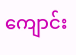ကျောင်း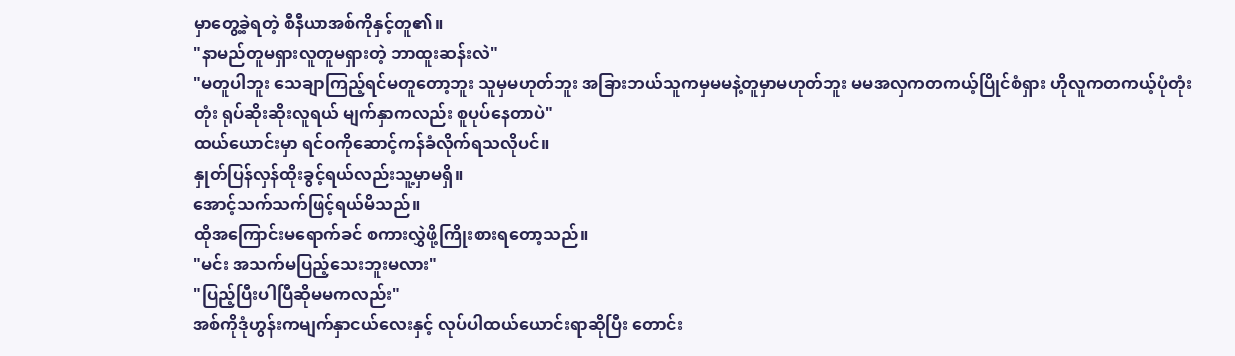မှာတွေ့ခဲ့ရတဲ့ စီနီယာအစ်ကိုနှင့်တူ၏။
"နာမည်တူမရှားလူတူမရှားတဲ့ ဘာထူးဆန်းလဲ"
"မတူပါဘူး သေချာကြည့်ရင်မတူတော့ဘူး သူမှမဟုတ်ဘူး အခြားဘယ်သူကမှမမနဲ့တူမှာမဟုတ်ဘူး မမအလှကတကယ့်ပြိုင်စံရှား ဟိုလူကတကယ့်ပုံတုံးတုံး ရုပ်ဆိုးဆိုးလူရယ် မျက်နှာကလည်း စူပုပ်နေတာပဲ"
ထယ်ယောင်းမှာ ရင်ဝကိုဆောင့်ကန်ခံလိုက်ရသလိုပင်။
နှုတ်ပြန်လှန်ထိုးခွင့်ရယ်လည်းသူ့မှာမရှိ။
အောင့်သက်သက်ဖြင့်ရယ်မိသည်။
ထိုအကြောင်းမရောက်ခင် စကားလွှဲဖို့ကြိုးစားရတော့သည်။
"မင်း အသက်မပြည့်သေးဘူးမလား"
"ပြည့်ပြီးပါပြီဆိုမမကလည်း"
အစ်ကိုဒုံဟွန်းကမျက်နှာငယ်လေးနှင့် လုပ်ပါထယ်ယောင်းရာဆိုပြီး တောင်း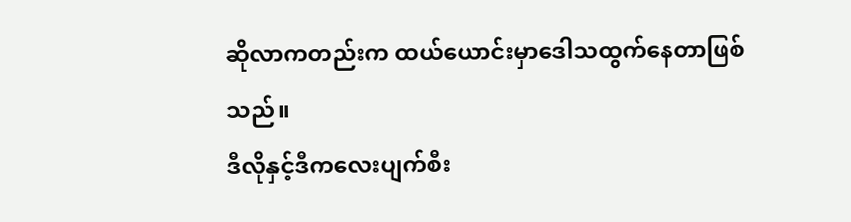ဆိုလာကတည်းက ထယ်ယောင်းမှာဒေါသထွက်နေတာဖြစ်သည်။
ဒီလိုနှင့်ဒီကလေးပျက်စီး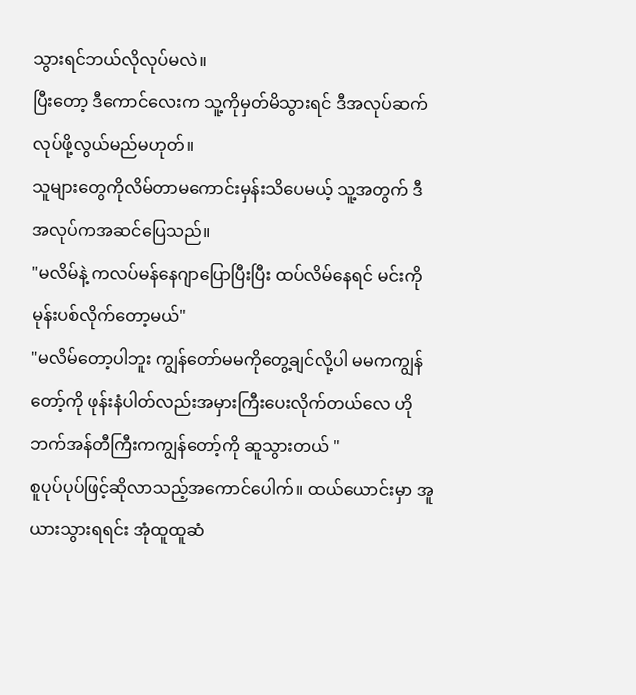သွားရင်ဘယ်လိုလုပ်မလဲ။
ပြီးတော့ ဒီကောင်လေးက သူ့ကိုမှတ်မိသွားရင် ဒီအလုပ်ဆက်လုပ်ဖို့လွယ်မည်မဟုတ်။
သူများတွေကိုလိမ်တာမကောင်းမှန်းသိပေမယ့် သူ့အတွက် ဒီအလုပ်ကအဆင်ပြေသည်။
"မလိမ်နဲ့ ကလပ်မန်နေဂျာပြောပြီးပြီး ထပ်လိမ်နေရင် မင်းကိုမုန်းပစ်လိုက်တော့မယ်"
"မလိမ်တော့ပါဘူး ကျွန်တော်မမကိုတွေ့ချင်လို့ပါ မမကကျွန်တော့်ကို ဖုန်းနံပါတ်လည်းအမှားကြီးပေးလိုက်တယ်လေ ဟိုဘက်အန်တီကြီးကကျွန်တော့်ကို ဆူသွားတယ် "
စူပုပ်ပုပ်ဖြင့်ဆိုလာသည့်အကောင်ပေါက်။ ထယ်ယောင်းမှာ အူယားသွားရရင်း အုံထူထူဆံ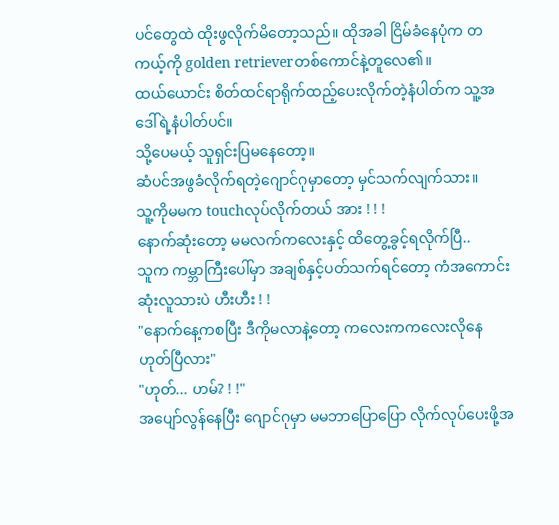ပင်တွေထဲ ထိုးဖွလိုက်မိတော့သည်။ ထိုအခါ ငြိမ်ခံနေပုံက တကယ့်ကို golden retrieverတစ်ကောင်နဲ့တူလေ၏။
ထယ်ယောင်း စိတ်ထင်ရာရိုက်ထည့်ပေးလိုက်တဲ့နံပါတ်က သူ့အဒေါ်ရဲ့နံပါတ်ပင်။
သို့ပေမယ့် သူရှင်းပြမနေတော့။
ဆံပင်အဖွခံလိုက်ရတဲ့ဂျောင်ဂုမှာတော့ မှင်သက်လျက်သား။
သူ့ကိုမမက touchလုပ်လိုက်တယ် အား ! ! !
နောက်ဆုံးတော့ မမလက်ကလေးနှင့် ထိတွေ့ခွင့်ရလိုက်ပြီ..
သူက ကမ္ဘာကြီးပေါ်မှာ အချစ်နှင့်ပတ်သက်ရင်တော့ ကံအကောင်းဆုံးလူသားပဲ ဟီးဟီး ! !
"နောက်နေ့ကစပြီး ဒီကိုမလာနဲ့တော့ ကလေးကကလေးလိုနေ ဟုတ်ပြီလား"
"ဟုတ်... ဟမ်? ! !"
အပျော်လွန်နေပြီး ဂျောင်ဂုမှာ မမဘာပြောပြော လိုက်လုပ်ပေးဖို့အ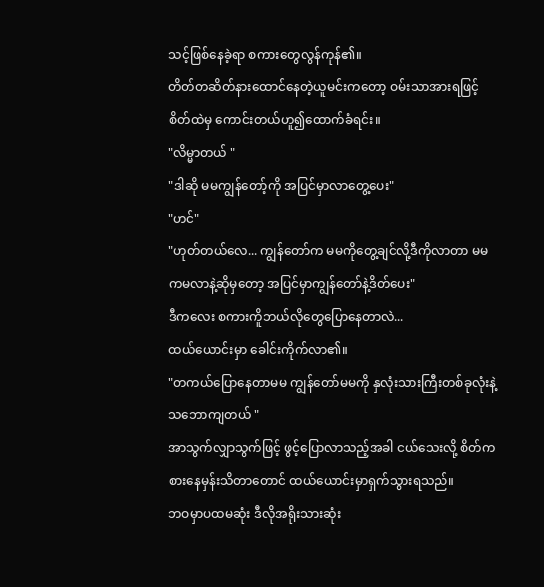သင့်ဖြစ်နေခဲ့ရာ စကားတွေလွန်ကုန်၏။
တိတ်တဆိတ်နားထောင်နေတဲ့ယူမင်းကတော့ ဝမ်းသာအားရဖြင့် စိတ်ထဲမှ ကောင်းတယ်ဟူ၍ထောက်ခံရင်း။
"လိမ္မာတယ် "
"ဒါဆို မမကျွန်တော့်ကို အပြင်မှာလာတွေ့ပေး"
"ဟင်"
"ဟုတ်တယ်လေ... ကျွန်တော်က မမကိုတွေ့ချင်လို့ဒီကိုလာတာ မမကမလာနဲ့ဆိုမှတော့ အပြင်မှာကျွန်တော်နဲ့ဒိတ်ပေး"
ဒီကလေး စကားကိူဘယ်လိုတွေပြောနေတာလဲ...
ထယ်ယောင်းမှာ ခေါင်းကိုက်လာ၏။
"တကယ်ပြောနေတာမမ ကျွန်တော်မမကို နှလုံးသားကြီးတစ်ခုလုံးနဲ့ သဘောကျတယ် "
အာသွက်လျှာသွက်ဖြင့် ဖွင့်ပြောလာသည့်အခါ ငယ်သေးလို့ စိတ်ကစားနေမှန်းသိတာတောင် ထယ်ယောင်းမှာရှက်သွားရသည်။
ဘဝမှာပထမဆုံး ဒီလိုအရိုးသားဆုံး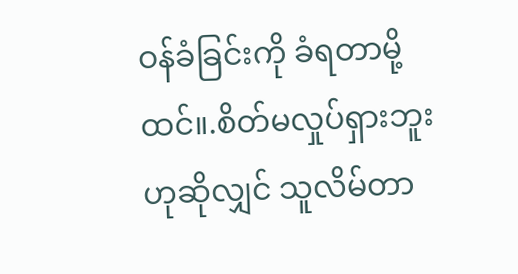ဝန်ခံခြင်းကို ခံရတာမို့ထင်။.စိတ်မလှုပ်ရှားဘူးဟုဆိုလျှင် သူလိမ်တာ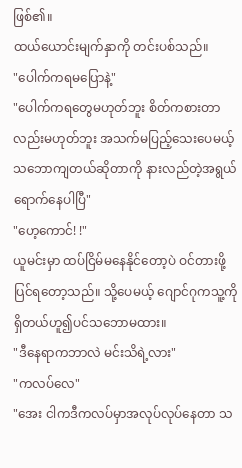ဖြစ်၏။
ထယ်ယောင်းမျက်နှာကို တင်းပစ်သည်။
"ပေါက်ကရမပြောနဲ့"
"ပေါက်ကရတွေမဟုတ်ဘူး စိတ်ကစားတာလည်းမဟုတ်ဘူး အသက်မပြည့်သေးပေမယ့် သဘောကျတယ်ဆိုတာကို နားလည်တဲ့အရွယ်ရောက်နေပါပြီ"
"ဟေ့ကောင်! !"
ယူမင်းမှာ ထပ်ငြိမ်မနေနိုင်တော့ပဲ ဝင်တားဖို့ပြင်ရတော့သည်။ သို့ပေမယ့် ဂျောင်ဂုကသူ့ကိုရှိတယ်ဟူ၍ပင်သဘောမထား။
"ဒီနေရာကဘာလဲ မင်းသိရဲ့လား"
"ကလပ်လေ"
"အေး ငါကဒီကလပ်မှာအလုပ်လုပ်နေတာ သ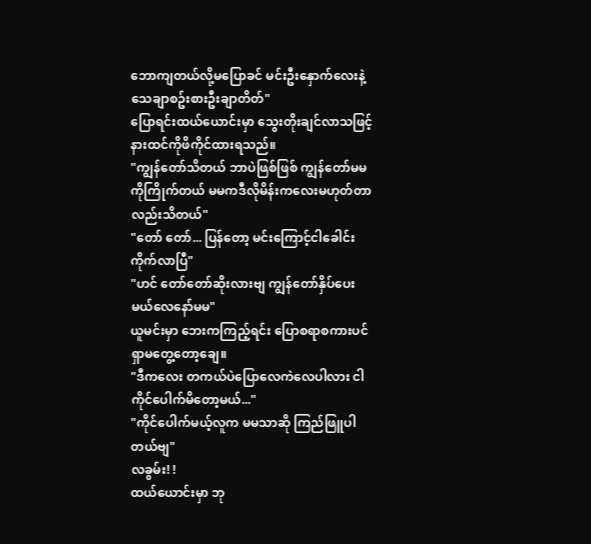ဘောကျတယ်လို့မပြောခင် မင်းဦးနှောက်လေးနဲ့သေချာစဥ်းစားဦးချာတိတ်"
ပြောရင်းထယ်ယောင်းမှာ သွေးတိုးချင်လာသဖြင့် နားထင်ကိုဖိကိုင်ထားရသည်။
"ကျွန်တော်သိတယ် ဘာပဲဖြစ်ဖြစ် ကျွန်တော်မမကိုကြိုက်တယ် မမကဒီလိုမိန်းကလေးမဟုတ်တာလည်းသိတယ်"
"တော် တော်... ပြန်တော့ မင်းကြောင့်ငါခေါင်းကိုက်လာပြီ"
"ဟင် တော်တော်ဆိုးလားဗျ ကျွန်တော်နှိပ်ပေးမယ်လေနော်မမ"
ယူမင်းမှာ ဘေးကကြည့်ရင်း ပြောစရာစကားပင်ရှာမတွေ့တော့ချေ။
"ဒီကလေး တကယ်ပဲပြောလေကဲလေပါလား ငါကိုင်ပေါက်မိတော့မယ်..."
"ကိုင်ပေါက်မယ့်လူက မမသာဆို ကြည်ဖြူပါတယ်ဗျ"
လခွမ်း! !
ထယ်ယောင်းမှာ ဘု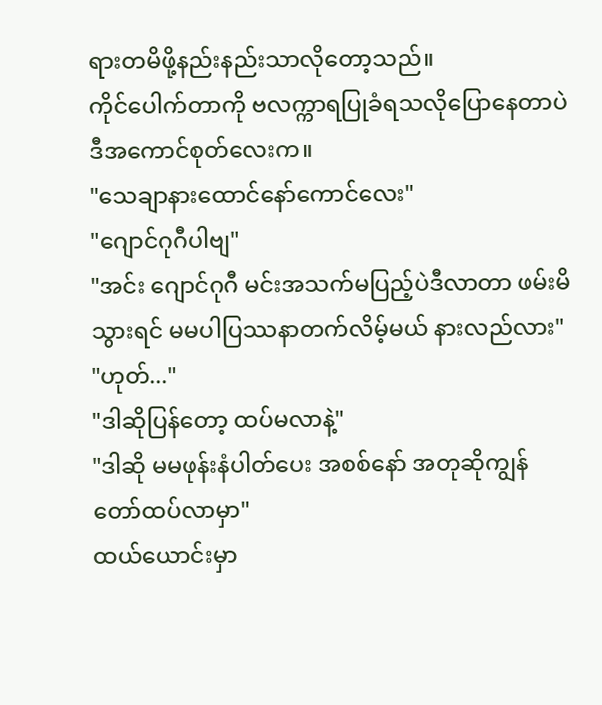ရားတမိဖို့နည်းနည်းသာလိုတော့သည်။
ကိုင်ပေါက်တာကို ဗလက္ကာရပြုခံရသလိုပြောနေတာပဲ ဒီအကောင်စုတ်လေးက။
"သေချာနားထောင်နော်ကောင်လေး"
"ဂျောင်ဂုဂီပါဗျ"
"အင်း ဂျောင်ဂုဂီ မင်းအသက်မပြည့်ပဲဒီလာတာ ဖမ်းမိသွားရင် မမပါပြဿနာတက်လိမ့်မယ် နားလည်လား"
"ဟုတ်..."
"ဒါဆိုပြန်တော့ ထပ်မလာနဲ့"
"ဒါဆို မမဖုန်းနံပါတ်ပေး အစစ်နော် အတုဆိုကျွန်တော်ထပ်လာမှာ"
ထယ်ယောင်းမှာ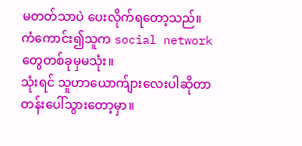မတတ်သာပဲ ပေးလိုက်ရတော့သည်။
ကံကောင်း၍သူက social networkတွေတစ်ခုမှမသုံး။
သုံးရင် သူဟာယောက်ျားလေးပါဆိုတာ တန်းပေါ်သွားတော့မှာ။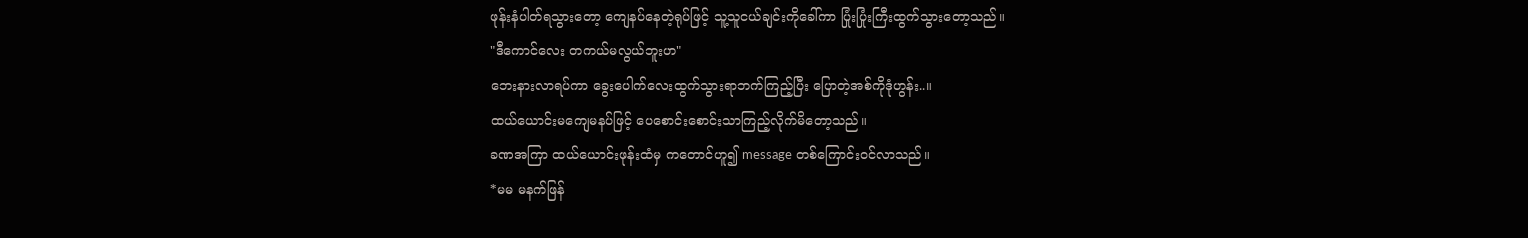ဖုန်းနံပါတ်ရသွားတော့ ကျေနပ်နေတဲ့ရုပ်ဖြင့် သူ့သူငယ်ချင်းကိုခေါ်ကာ ပြုံးပြုံးကြီးထွက်သွားတော့သည်။
"ဒီကောင်လေး တကယ်မလွယ်ဘူးဟ"
ဘေးနားလာရပ်ကာ ခွေးပေါက်လေးထွက်သွားရာဘက်ကြည့်ပြီး ပြောတဲ့အစ်ကိုဒုံဟွန်း..။
ထယ်ယောင်းမကျေမနပ်ဖြင့် ပေစောင်းစောင်းသာကြည့်လိုက်မိတော့သည်။
ခဏအကြာ ထယ်ယောင်းဖုန်းထံမှ ကတောင်ဟူ၍ message တစ်ကြောင်းဝင်လာသည်။
*မမ မနက်ဖြန်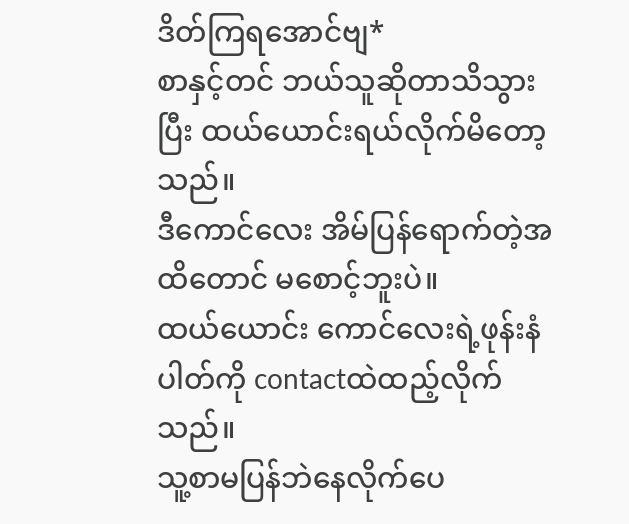ဒိတ်ကြရအောင်ဗျ*
စာနှင့်တင် ဘယ်သူဆိုတာသိသွားပြီး ထယ်ယောင်းရယ်လိုက်မိတော့သည်။
ဒီကောင်လေး အိမ်ပြန်ရောက်တဲ့အထိတောင် မစောင့်ဘူးပဲ။
ထယ်ယောင်း ကောင်လေးရဲ့ဖုန်းနံပါတ်ကို contactထဲထည့်လိုက်သည်။
သူ့စာမပြန်ဘဲနေလိုက်ပေ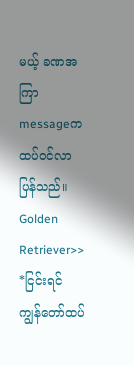မယ့် ခဏအကြာmessageကထပ်ဝင်လာပြန်သည်။
Golden Retriever>>
*ငြင်းရင် ကျွန်တော်ထပ်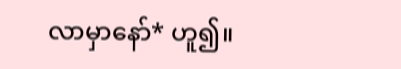လာမှာနော်* ဟူ၍။